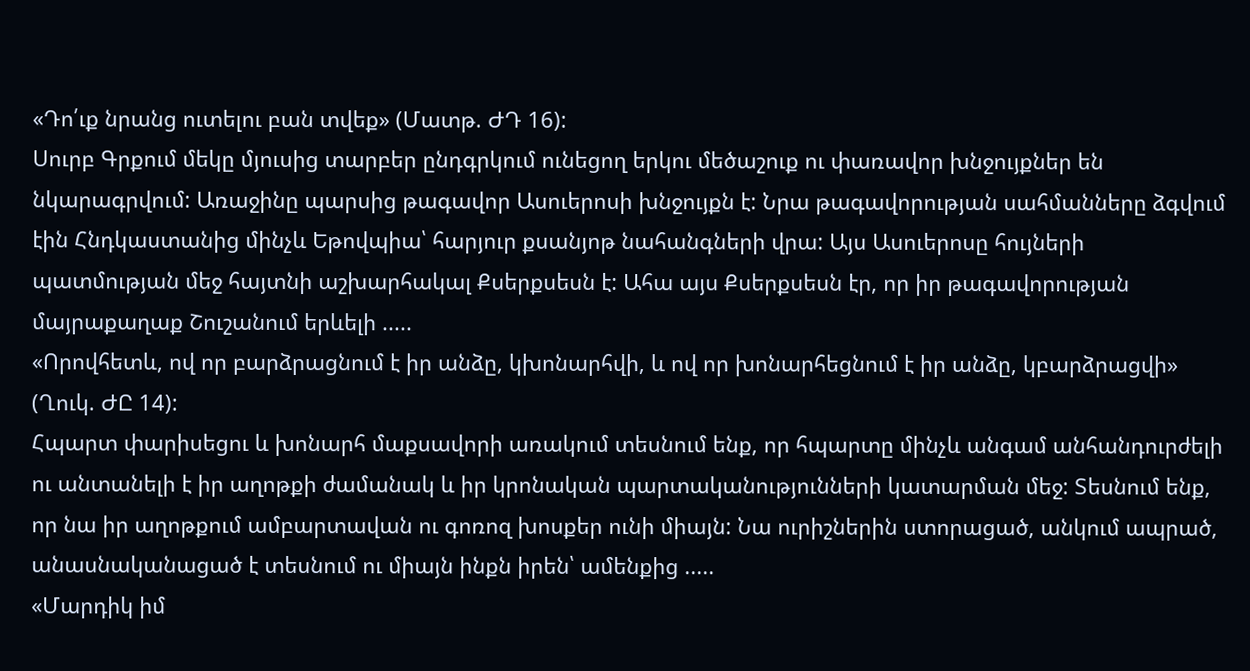«Դո՛ւք նրանց ուտելու բան տվեք» (Մատթ. ԺԴ 16):
Սուրբ Գրքում մեկը մյուսից տարբեր ընդգրկում ունեցող երկու մեծաշուք ու փառավոր խնջույքներ են նկարագրվում: Առաջինը պարսից թագավոր Ասուերոսի խնջույքն է: Նրա թագավորության սահմանները ձգվում էին Հնդկաստանից մինչև Եթովպիա՝ հարյուր քսանյոթ նահանգների վրա: Այս Ասուերոսը հույների պատմության մեջ հայտնի աշխարհակալ Քսերքսեսն է: Ահա այս Քսերքսեսն էր, որ իր թագավորության մայրաքաղաք Շուշանում երևելի .....
«Որովհետև, ով որ բարձրացնում է իր անձը, կխոնարհվի, և ով որ խոնարհեցնում է իր անձը, կբարձրացվի» (Ղուկ. ԺԸ 14):
Հպարտ փարիսեցու և խոնարհ մաքսավորի առակում տեսնում ենք, որ հպարտը մինչև անգամ անհանդուրժելի ու անտանելի է իր աղոթքի ժամանակ և իր կրոնական պարտականությունների կատարման մեջ: Տեսնում ենք, որ նա իր աղոթքում ամբարտավան ու գոռոզ խոսքեր ունի միայն: Նա ուրիշներին ստորացած, անկում ապրած, անասնականացած է տեսնում ու միայն ինքն իրեն՝ ամենքից .....
«Մարդիկ իմ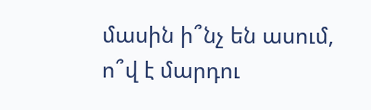մասին ի՞նչ են ասում, ո՞վ է մարդու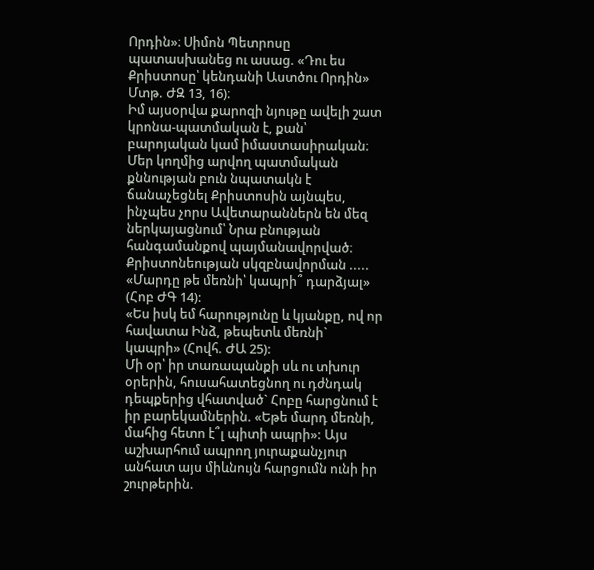Որդին»։ Սիմոն Պետրոսը պատասխանեց ու ասաց. «Դու ես Քրիստոսը՝ կենդանի Աստծու Որդին» Մտթ. ԺԶ 13, 16)։
Իմ այսօրվա քարոզի նյութը ավելի շատ կրոնա-պատմական է, քան՝ բարոյական կամ իմաստասիրական։ Մեր կողմից արվող պատմական քննության բուն նպատակն է ճանաչեցնել Քրիստոսին այնպես, ինչպես չորս Ավետարաններն են մեզ ներկայացնում՝ Նրա բնության հանգամանքով պայմանավորված։
Քրիստոնեության սկզբնավորման .....
«Մարդը թե մեռնի՝ կապրի՞ դարձյալ» (Հոբ ԺԳ 14):
«Ես իսկ եմ հարությունը և կյանքը, ով որ հավատա Ինձ, թեպետև մեռնի` կապրի» (Հովհ. ԺԱ 25):
Մի օր՝ իր տառապանքի սև ու տխուր օրերին, հուսահատեցնող ու դժնդակ դեպքերից վհատված` Հոբը հարցնում է իր բարեկամներին. «Եթե մարդ մեռնի, մահից հետո է՞լ պիտի ապրի»: Այս աշխարհում ապրող յուրաքանչյուր անհատ այս միևնույն հարցումն ունի իր շուրթերին.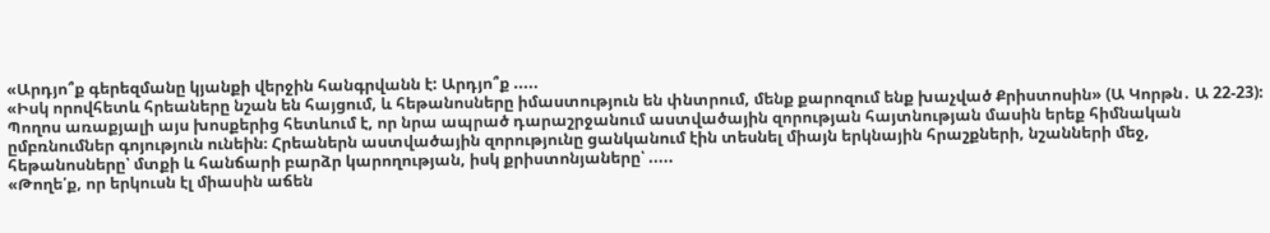«Արդյո՞ք գերեզմանը կյանքի վերջին հանգրվանն է: Արդյո՞ք .....
«Իսկ որովհետև հրեաները նշան են հայցում, և հեթանոսները իմաստություն են փնտրում, մենք քարոզում ենք խաչված Քրիստոսին» (Ա Կորթն․ Ա 22-23):
Պողոս առաքյալի այս խոսքերից հետևում է, որ նրա ապրած դարաշրջանում աստվածային զորության հայտնության մասին երեք հիմնական ըմբռնումներ գոյություն ունեին։ Հրեաներն աստվածային զորությունը ցանկանում էին տեսնել միայն երկնային հրաշքների, նշանների մեջ, հեթանոսները՝ մտքի և հանճարի բարձր կարողության, իսկ քրիստոնյաները՝ .....
«Թողե՛ք, որ երկուսն էլ միասին աճեն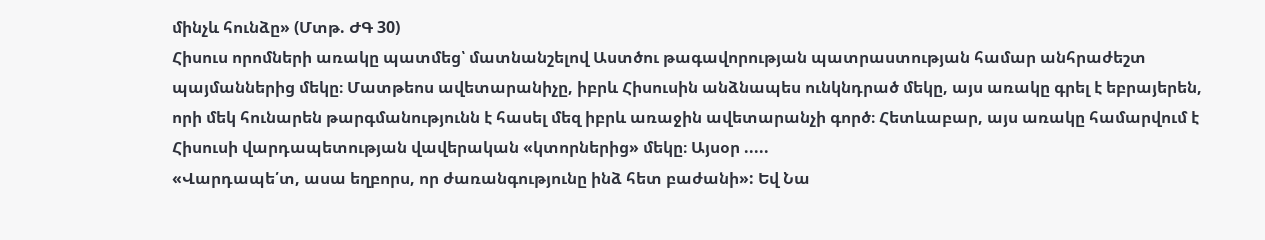մինչև հունձը» (Մտթ. ԺԳ 30)
Հիսուս որոմների առակը պատմեց՝ մատնանշելով Աստծու թագավորության պատրաստության համար անհրաժեշտ պայմաններից մեկը։ Մատթեոս ավետարանիչը, իբրև Հիսուսին անձնապես ունկնդրած մեկը, այս առակը գրել է եբրայերեն, որի մեկ հունարեն թարգմանությունն է հասել մեզ իբրև առաջին ավետարանչի գործ։ Հետևաբար, այս առակը համարվում է Հիսուսի վարդապետության վավերական «կտորներից» մեկը։ Այսօր .....
«Վարդապե՛տ, ասա եղբորս, որ ժառանգությունը ինձ հետ բաժանի»: Եվ Նա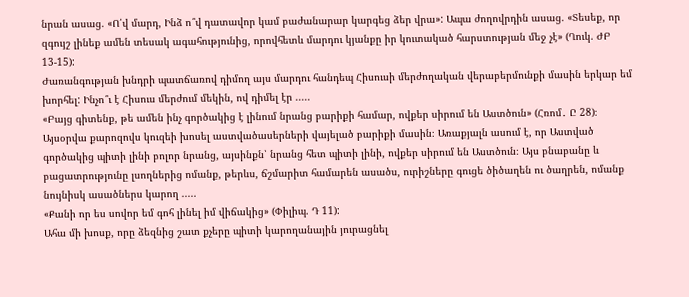նրան ասաց. «Ո՛վ մարդ, Ինձ ո՞վ դատավոր կամ բաժանարար կարգեց ձեր վրա»: Ապա ժողովրդին ասաց. «Տեսեք, որ զգույշ լինեք ամեն տեսակ ագահությունից, որովհետև մարդու կյանքը իր կուտակած հարստության մեջ չէ» (Ղուկ. ԺԲ 13-15):
Ժառանգության խնդրի պատճառով դիմող այս մարդու հանդեպ Հիսուսի մերժողական վերաբերմունքի մասին երկար եմ խորհել: Ինչո՞ւ է Հիսուս մերժում մեկին, ով դիմել էր .....
«Բայց գիտենք, թե ամեն ինչ գործակից է լինում նրանց բարիքի համար, ովքեր սիրում են Աստծուն» (Հռոմ․ Ը 28)։
Այսօրվա քարոզովս կուզեի խոսել աստվածասերների վայելած բարիքի մասին։ Առաքյալն ասում է, որ Աստված գործակից պիտի լինի բոլոր նրանց, այսինքն՝ նրանց հետ պիտի լինի, ովքեր սիրում են Աստծուն։ Այս բնաբանը և բացատրությունը լսողներից ոմանք, թերևս, ճշմարիտ համարեն ասածս, ուրիշները գուցե ծիծաղեն ու ծաղրեն, ոմանք նույնիսկ ասածներս կարող .....
«Քանի որ ես սովոր եմ գոհ լինել իմ վիճակից» (Փիլիպ. Դ 11):
Ահա մի խոսք, որը ձեզնից շատ քչերը պիտի կարողանային յուրացնել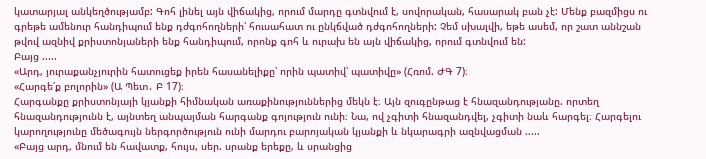կատարյալ անկեղծությամբ: Գոհ լինել այն վիճակից, որում մարդը գտնվում է, սովորական, հասարակ բան չէ: Մենք բազմիցս ու գրեթե ամենուր հանդիպում ենք դժգոհողների՝ հուսահատ ու ընկճված դժգոհողների: Չեմ սխալվի, եթե ասեմ, որ շատ աննշան թվով ազնիվ քրիստոնյաների ենք հանդիպում, որոնք գոհ և ուրախ են այն վիճակից, որում գտնվում են:
Բայց .....
«Արդ, յուրաքանչյուրին հատուցեք իրեն հասանելիքը՝ որին պատիվ՝ պատիվը» (Հռոմ. ԺԳ 7)։
«Հարգե՛ք բոլորին» (Ա Պետ․ Բ 17)։
Հարգանքը քրիստոնյայի կյանքի հիմնական առաքինություններից մեկն է։ Այն զուգընթաց է հնազանդությանը. որտեղ հնազանդությունն է, այնտեղ անպայման հարգանք գոյություն ունի։ Նա, ով չգիտի հնազանդվել, չգիտի նաև հարգել։ Հարգելու կարողությունը մեծագույն ներգործություն ունի մարդու բարոյական կյանքի և նկարագրի ազնվացման .....
«Բայց արդ, մնում են հավատք, հույս, սեր. սրանք երեքը, և սրանցից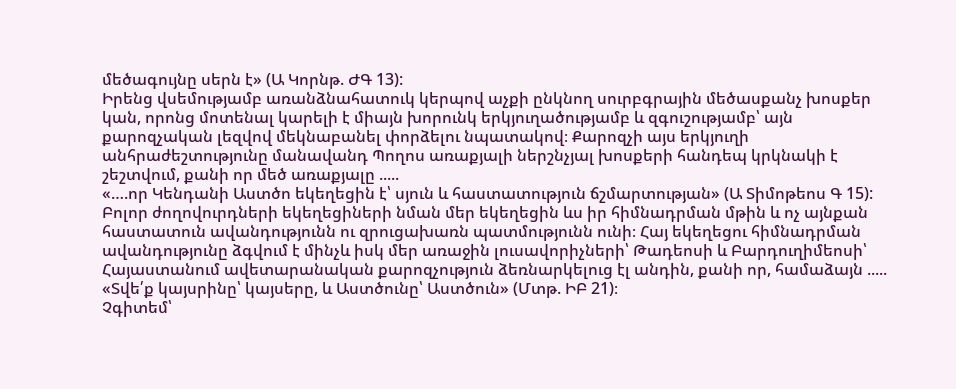մեծագույնը սերն է» (Ա Կորնթ. ԺԳ 13):
Իրենց վսեմությամբ առանձնահատուկ կերպով աչքի ընկնող սուրբգրային մեծասքանչ խոսքեր կան, որոնց մոտենալ կարելի է միայն խորունկ երկյուղածությամբ և զգուշությամբ՝ այն քարոզչական լեզվով մեկնաբանել փորձելու նպատակով։ Քարոզչի այս երկյուղի անհրաժեշտությունը մանավանդ Պողոս առաքյալի ներշնչյալ խոսքերի հանդեպ կրկնակի է շեշտվում, քանի որ մեծ առաքյալը .....
«….որ Կենդանի Աստծո եկեղեցին է՝ սյուն և հաստատություն ճշմարտության» (Ա Տիմոթեոս Գ 15):
Բոլոր ժողովուրդների եկեղեցիների նման մեր եկեղեցին ևս իր հիմնադրման մթին և ոչ այնքան հաստատուն ավանդությունն ու զրուցախառն պատմությունն ունի։ Հայ եկեղեցու հիմնադրման ավանդությունը ձգվում է մինչև իսկ մեր առաջին լուսավորիչների՝ Թադեոսի և Բարդուղիմեոսի՝ Հայաստանում ավետարանական քարոզչություն ձեռնարկելուց էլ անդին, քանի որ, համաձայն .....
«Տվե՛ք կայսրինը՝ կայսերը, և Աստծունը՝ Աստծուն» (Մտթ. ԻԲ 21)։
Չգիտեմ՝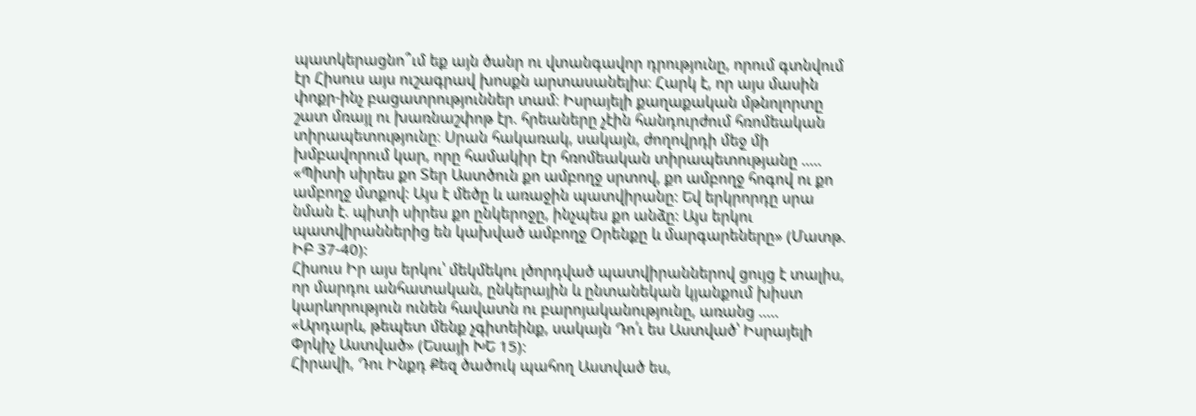պատկերացնո՞ւմ եք այն ծանր ու վտանգավոր դրությունը, որում գտնվում էր Հիսուս այս ուշագրավ խոսքն արտասանելիս։ Հարկ է, որ այս մասին փոքր-ինչ բացատրություններ տամ։ Իսրայելի քաղաքական մթնոլորտը շատ մռայլ ու խառնաշփոթ էր. հրեաները չէին հանդուրժում հռոմեական տիրապետությունը։ Սրան հակառակ, սակայն, ժողովրդի մեջ մի խմբավորում կար, որը համակիր էր հռոմեական տիրապետությանը .....
«Պիտի սիրես քո Տեր Աստծուն քո ամբողջ սրտով, քո ամբողջ հոգով ու քո ամբողջ մտքով: Այս է մեծը և առաջին պատվիրանը: Եվ երկրորդը սրա նման է. պիտի սիրես քո ընկերոջը, ինչպես քո անձը: Այս երկու պատվիրաններից են կախված ամբողջ Օրենքը և մարգարեները» (Մատթ. ԻԲ 37-40):
Հիսուս Իր այս երկու՝ մեկմեկու լծորդված պատվիրաններով ցույց է տալիս, որ մարդու անհատական, ընկերային և ընտանեկան կյանքում խիստ կարևորություն ունեն հավատն ու բարոյականությունը, առանց .....
«Արդարև, թեպետ մենք չգիտեինք, սակայն Դո՛ւ ես Աստված՝ Իսրայելի Փրկիչ Աստված» (Եսայի ԽԵ 15):
Հիրավի, Դու Ինքդ Քեզ ծածուկ պահող Աստված ես,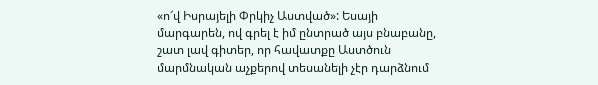«ո՜վ Իսրայելի Փրկիչ Աստված»: Եսայի մարգարեն, ով գրել է իմ ընտրած այս բնաբանը, շատ լավ գիտեր, որ հավատքը Աստծուն մարմնական աչքերով տեսանելի չէր դարձնում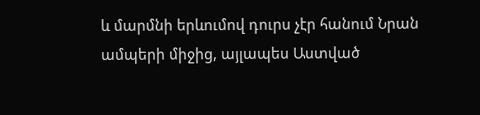և մարմնի երևումով դուրս չէր հանում Նրան ամպերի միջից, այլապես Աստված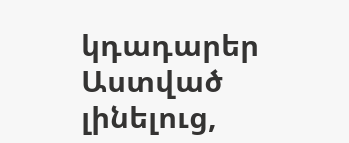կդադարեր Աստված լինելուց,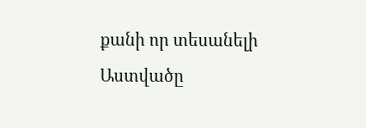քանի որ տեսանելի Աստվածը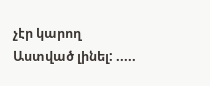չէր կարող Աստված լինել: .....